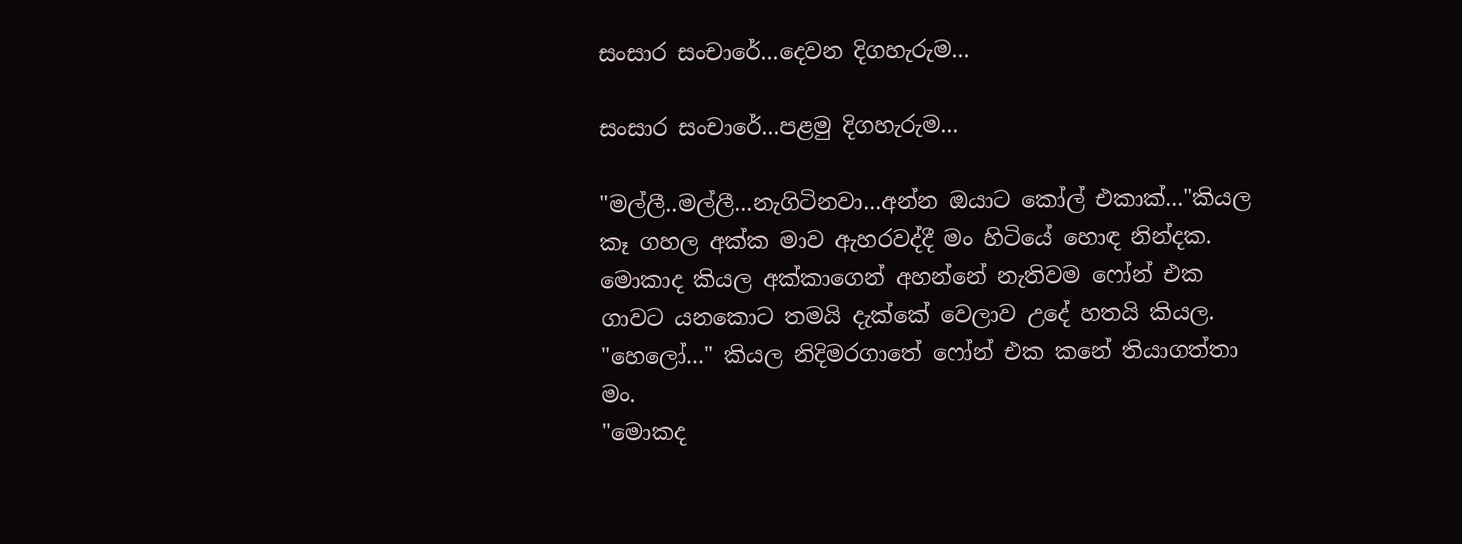සංසාර සංචාරේ...දෙවන දිගහැරුම...

සංසාර සංචාරේ...පළමු දිගහැරුම...

"මල්ලී..මල්ලී...නැගිටිනවා...අන්න ඔයාට කෝල් එකාක්..."කියල කෑ ගහල අක්ක මාව ඇහරවද්දී මං හිටියේ හොඳ නින්දක. මොකාද කියල අක්කාගෙන් අහන්නේ නැතිවම ෆෝන් එක ගාවට යනකොට තමයි දැක්කේ වෙලාව උදේ හතයි කියල.
"හෙලෝ..." කියල නිදිමරගාතේ ෆෝන් එක කනේ තියාගත්තා මං.
"මොකද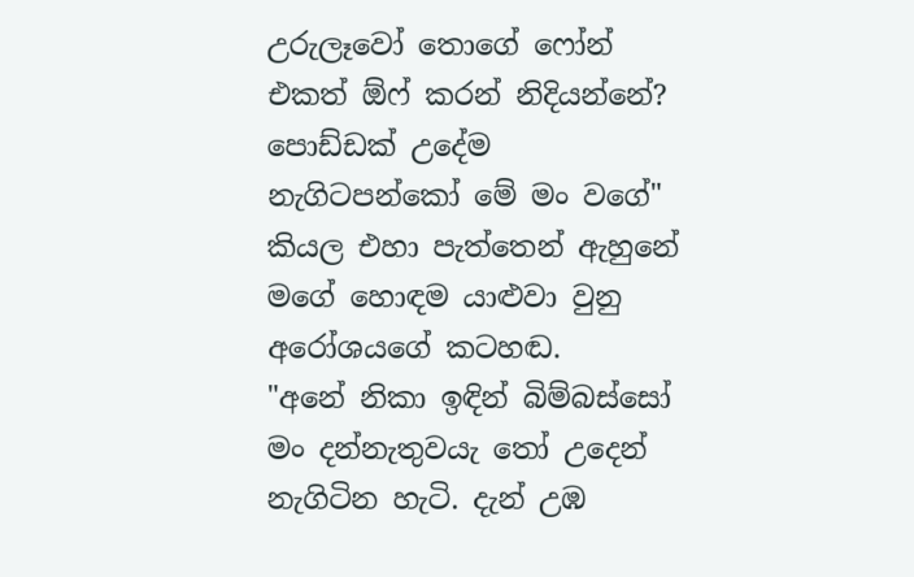උරුලෑවෝ තොගේ ෆෝන් එකත් ඕෆ් කරන් නිදියන්නේ? පොඩ්ඩක් උදේම නැගිටපන්කෝ මේ මං වගේ" කියල එහා පැත්තෙන් ඇහුනේ මගේ හොඳම යාළුවා වුනු අරෝශයගේ කටහඬ.
"අනේ නිකා ඉඳින් බිම්බස්සෝ මං දන්නැතුවයැ තෝ උදෙන් නැගිටින හැටි. දැන් උඹ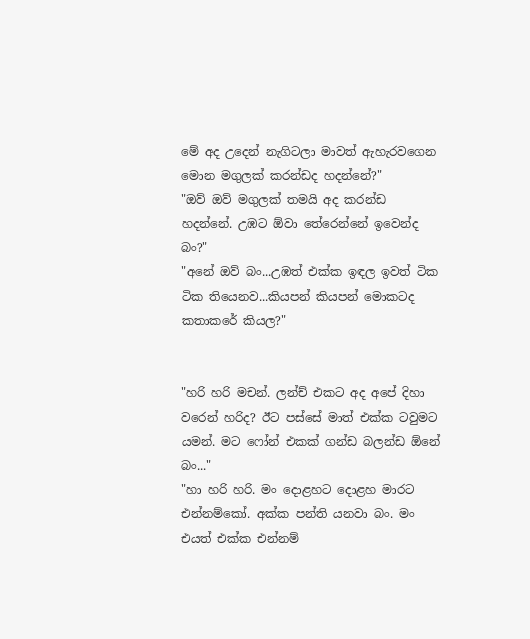මේ අද උදෙන් නැගිටලා මාවත් ඇහැරවගෙන මොන මගුලක් කරන්ඩද හදන්නේ?"
"ඔව් ඔව් මගුලක් තමයි අද කරන්ඩ හදන්නේ. උඹට ඕවා තේරෙන්නේ ඉවෙන්ද බං?"
"අනේ ඔව් බං...උඹත් එක්ක ඉඳල ඉවත් ටික ටික තියෙනව...කියපන් කියපන් මොකටද කතාකරේ කියල?"


"හරි හරි මචන්. ලන්ච් එකට අද අපේ දිහා වරෙන් හරිද? ඊට පස්සේ මාත් එක්ක ටවුමට යමන්. මට ෆෝන් එකක් ගන්ඩ බලන්ඩ ඕනේ බං..."
"හා හරි හරි. මං දොළහට දොළහ මාරට එන්නම්කෝ. අක්ක පන්ති යනවා බං. මං එයත් එක්ක එන්නම්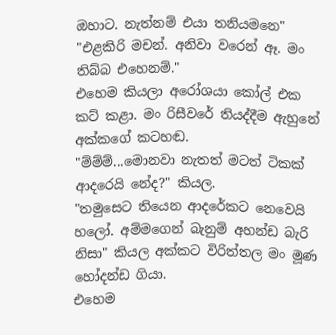ඔහාට. නැත්නම් එයා තනියමනෙ"
"එළකිරි මචන්. අනිවා වරෙන් ඈ. මං තිබ්බ එහෙනම්."
එහෙම කියලා අරෝශයා කෝල් එක කට් කළා. මං රිසීවරේ තියද්දීම ඇහුනේ අක්කගේ කටහඬ.
"ම්ම්ම්...මොනවා නැතත් මටත් ටිකක් ආදරෙයි නේද?" කියල.
"තමුසෙට තියෙන ආදරේකට නෙවෙයි හලෝ. අම්මගෙන් බැනුම් අහන්ඩ බැරි නිසා" කියල අක්කට විරිත්තල මං මූණ හෝදන්ඩ ගියා.
එහෙම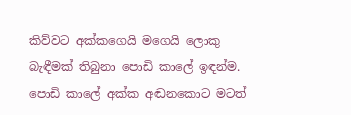කිව්වට අක්කගෙයි මගෙයි ලොකු බැඳීමක් තිබුනා පොඩි කාලේ ඉඳන්ම. පොඩි කාලේ අක්ක අඬනකොට මටත්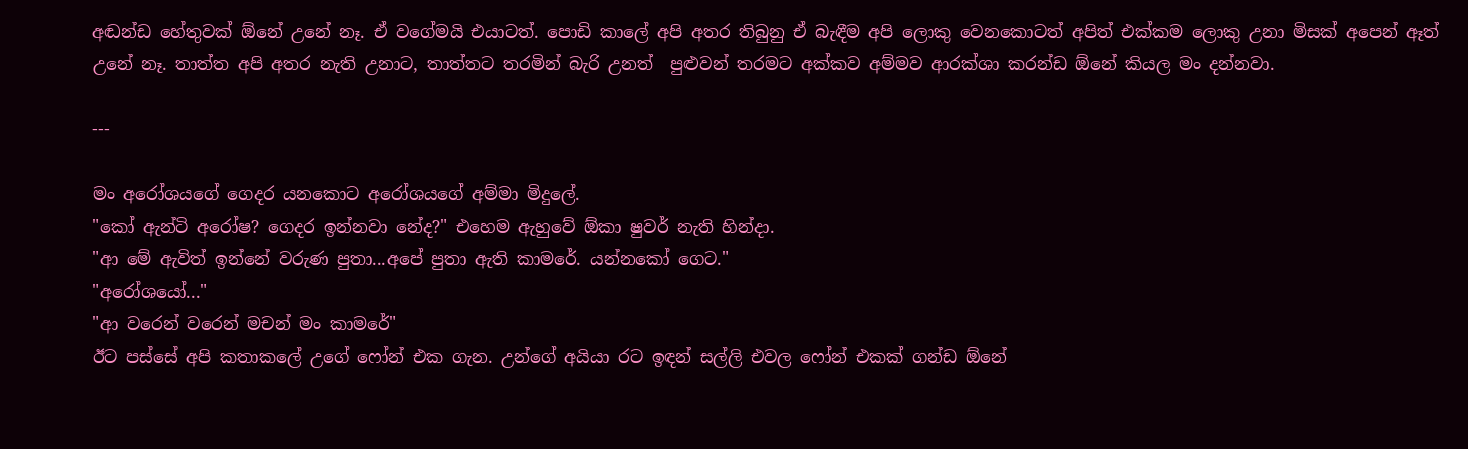අඬන්ඩ හේතුවක් ඕනේ උනේ නෑ. ඒ වගේමයි එයාටත්. පොඩි කාලේ අපි අතර තිබුනු ඒ බැඳීම අපි ලොකු වෙනකොටත් අපිත් එක්කම ලොකු උනා මිසක් අපෙන් ඈත් උනේ නෑ. තාත්ත අපි අතර නැති උනාට, තාත්තට තරමින් බැරි උනත්  පුළුවන් තරමට අක්කව අම්මව ආරක්ශා කරන්ඩ ඕනේ කියල මං දන්නවා.

---

මං අරෝශයගේ ගෙදර යනකොට අරෝශයගේ අම්මා මිදුලේ.
"කෝ ඇන්ටි අරෝෂ? ගෙදර ඉන්නවා නේද?" එහෙම ඇහුවේ ඕකා ෂුවර් නැති හින්දා.
"ආ මේ ඇවිත් ඉන්නේ වරුණ පුතා...අපේ පුතා ඇති කාමරේ. යන්නකෝ ගෙට."
"අරෝශයෝ..."
"ආ වරෙන් වරෙන් මචන් මං කාමරේ"
ඊට පස්සේ අපි කතාකලේ උගේ ෆෝන් එක ගැන. උන්ගේ අයියා රට ඉඳන් සල්ලි එවල ෆෝන් එකක් ගන්ඩ ඕනේ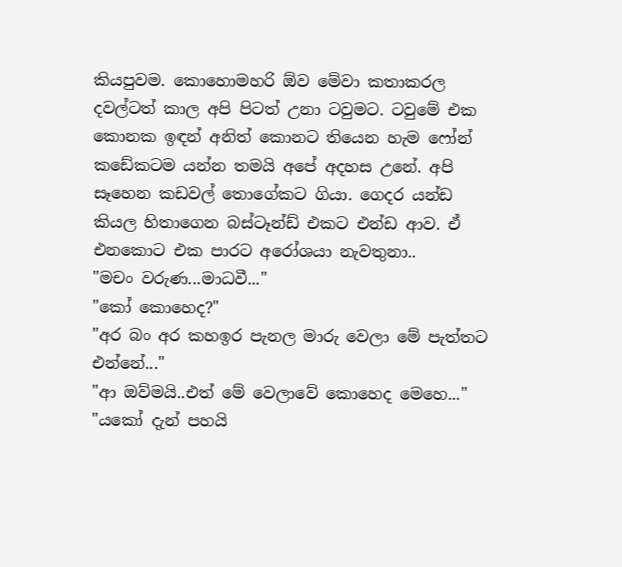කියපුවම. කොහොමහරි ඕව මේවා කතාකරල දවල්ටත් කාල අපි පිටත් උනා ටවුමට. ටවුමේ එක කොනක ඉඳන් අනිත් කොනට තියෙන හැම ෆෝන් කඩේකටම යන්න තමයි අපේ අදහස උනේ. අපි සෑහෙන කඩවල් තොගේකට ගියා. ගෙදර යන්ඩ කියල හිතාගෙන බස්ටෑන්ඩ් එකට එන්ඩ ආව. ඒ එනකොට එක පාරට අරෝශයා නැවතුනා..
"මචං වරුණ...මාධවී..."
"කෝ කොහෙද?"
"අර බං අර කහඉර පැනල මාරු වෙලා මේ පැත්තට එන්නේ..."
"ආ ඔව්මයි..එත් මේ වෙලාවේ කොහෙද මෙහෙ..."
"යකෝ දැන් පහයි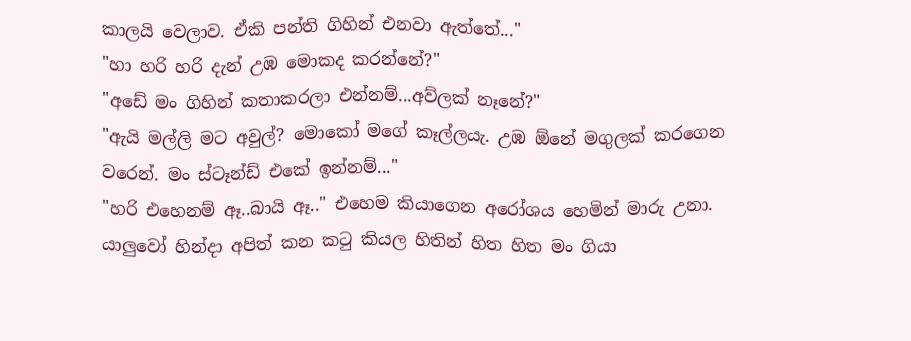කාලයි වෙලාව. ඒකි පන්ති ගිහින් එනවා ඇත්තේ..."
"හා හරි හරි දැන් උඹ මොකද කරන්නේ?"
"අඩේ මං ගිහින් කතාකරලා එන්නම්...අව්ලක් නෑනේ?"
"ඇයි මල්ලි මට අවුල්? මොකෝ මගේ කෑල්ලයැ. උඹ ඕනේ මගුලක් කරගෙන වරෙන්. මං ස්ටෑන්ඩ් එකේ ඉන්නම්..."
"හරි එහෙනම් ඈ..බායි ඈ.." එහෙම කියාගෙන අරෝශය හෙමින් මාරු උනා.
යාලුවෝ හින්දා අපිත් කන කටු කියල හිතින් හිත හිත මං ගියා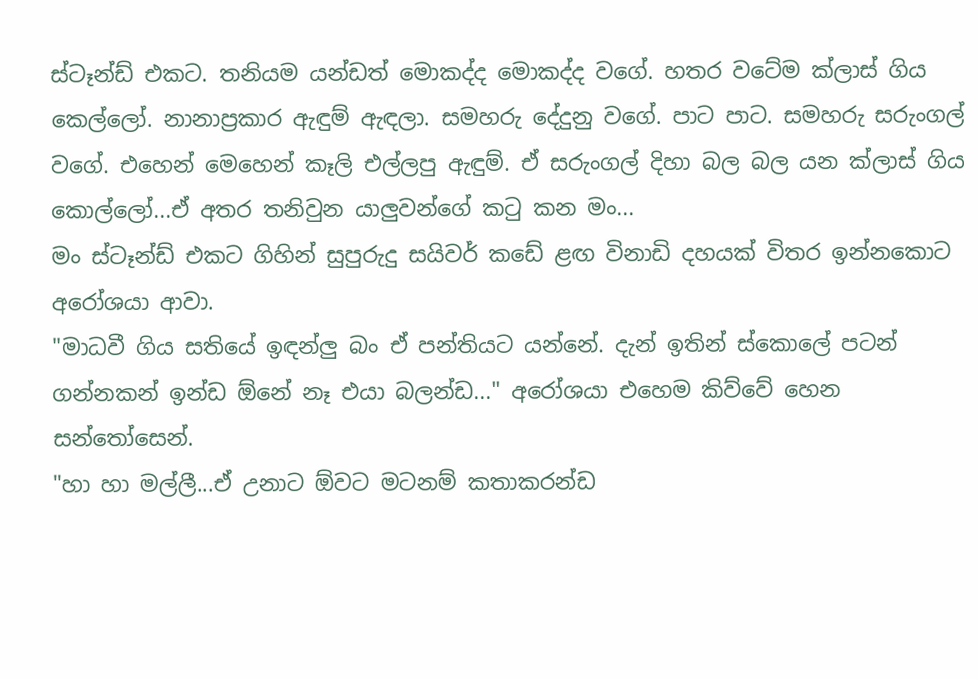ස්ටෑන්ඩ් එකට. තනියම යන්ඩත් මොකද්ද මොකද්ද වගේ. හතර වටේම ක්ලාස් ගිය කෙල්ලෝ. නානාප්‍රකාර ඇඳුම් ඇඳලා. සමහරු දේදුනු වගේ. පාට පාට. සමහරු සරුංගල් වගේ. එහෙන් මෙහෙන් කෑලි එල්ලපු ඇඳුම්. ඒ සරුංගල් දිහා බල බල යන ක්ලාස් ගිය කොල්ලෝ...ඒ අතර තනිවුන යාලුවන්ගේ කටු කන මං...
මං ස්ටෑන්ඩ් එකට ගිහින් සුපුරුදු සයිවර් කඩේ ළඟ විනාඩි දහයක් විතර ඉන්නකොට අරෝශයා ආවා.
"මාධවී ගිය සතියේ ඉඳන්ලු බං ඒ පන්තියට යන්නේ. දැන් ඉතින් ස්කොලේ පටන් ගන්නකන් ඉන්ඩ ඕනේ නෑ එයා බලන්ඩ..." අරෝශයා එහෙම කිව්වේ හෙන සන්තෝසෙන්.
"හා හා මල්ලී...ඒ උනාට ඕවට මටනම් කතාකරන්ඩ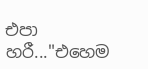එපා හරී..."එහෙම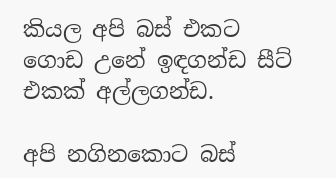කියල අපි බස් එකට ගොඩ උනේ ඉඳගන්ඩ සීට් එකක් අල්ලගන්ඩ.

අපි නගිනකොට බස්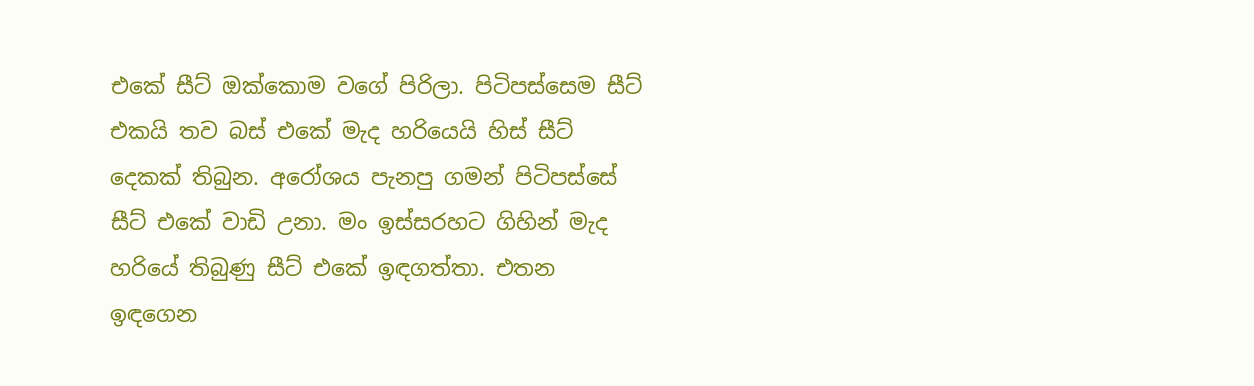එකේ සීට් ඔක්කොම වගේ පිරිලා. පිටිපස්සෙම සීට් එකයි තව බස් එකේ මැද හරියෙයි හිස් සීට් දෙකක් තිබුන. අරෝශය පැනපු ගමන් පිටිපස්සේ සීට් එකේ වාඩි උනා. මං ඉස්සරහට ගිහින් මැද හරියේ තිබුණු සීට් එකේ ඉඳගත්තා. එතන ඉඳගෙන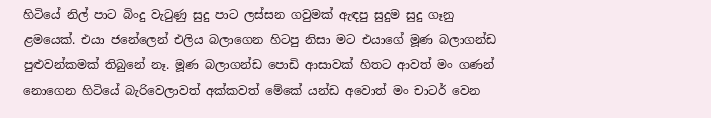හිටියේ නිල් පාට බිංදු වැටුණු සුදු පාට ලස්සන ගවුමක් ඇඳපු සුදුම සුදු ගෑනු ළමයෙක්. එයා ජනේලෙන් එලිය බලාගෙන හිටපු නිසා මට එයාගේ මූණ බලාගන්ඩ පුළුවන්කමක් තිබුනේ නෑ. මූණ බලාගන්ඩ පොඩි ආසාවක් හිතට ආවත් මං ගණන් නොගෙන හිටියේ බැරිවෙලාවත් අක්කවත් මේකේ යන්ඩ අවොත් මං චාටර් වෙන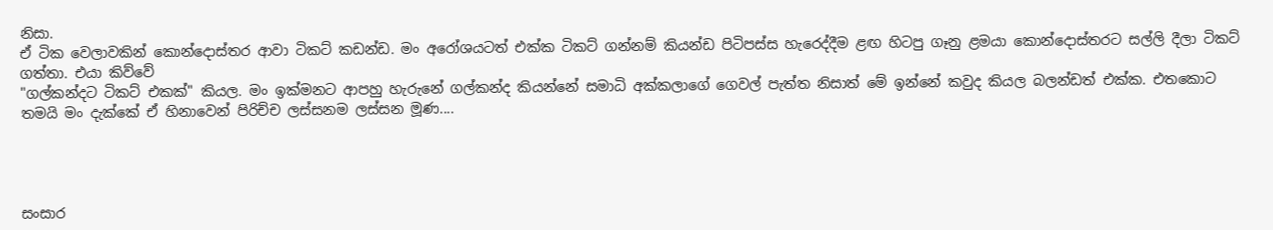නිසා.
ඒ ටික වෙලාවකින් කොන්දොස්තර ආවා ටිකට් කඩන්ඩ. මං අරෝශයටත් එක්ක ටිකට් ගන්නම් කියන්ඩ පිටිපස්ස හැරෙද්දීම ළඟ හිටපු ගෑනු ළමයා කොන්දොස්තරට සල්ලි දීලා ටිකට් ගත්තා. එයා කිව්වේ
"ගල්කන්දට ටිකට් එකක්" කියල. මං ඉක්මනට ආපහු හැරුනේ ගල්කන්ද කියන්නේ සමාධි අක්කලාගේ ගෙවල් පැත්ත නිසාත් මේ ඉන්නේ කවුද කියල බලන්ඩත් එක්ක. එතකොට තමයි මං දැක්කේ ඒ හිනාවෙන් පිරිච්ච ලස්සනම ලස්සන මූණ....




සංසාර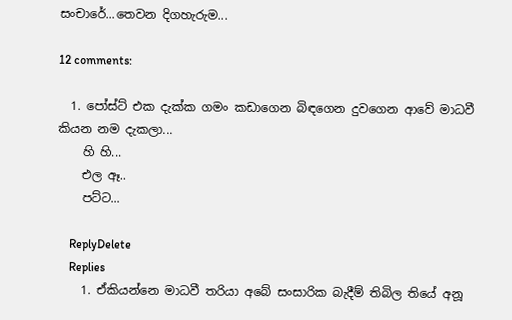සංචාරේ...තෙවන දිගහැරුම...

12 comments:

  1. පෝස්ට් එක දැක්ක ගමං කඩාගෙන බිඳගෙන දුවගෙන ආවේ මාධවී කියන නම දැකලා...
    හි හි...
    එල ඈ..
    පට්ට...

    ReplyDelete
    Replies
    1. ඒකියන්නෙ මාධවී තරියා අබේ සංසාරික බැදීම් තිබිල තියේ අනූ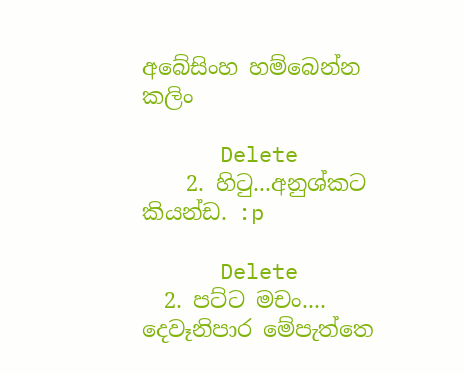අබේසිංහ හම්බෙන්න කලිං

      Delete
    2. හි‍ටු...අනුශ්කට කියන්ඩ. :p

      Delete
  2. පට්ට මචං.... දෙවෑනිපාර මේපැත්තෙ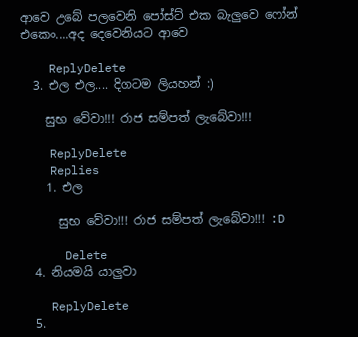ආවෙ උබේ පලවෙනි පෝස්ට් එක බැලුවෙ ෆෝන් එකෙං....අද දෙවෙනියට ආවෙ

    ReplyDelete
  3. එල එල.... දිගටම ලියහන් :)

    සුභ වේවා!!! රාජ සම්පත් ලැබේවා!!!

    ReplyDelete
    Replies
    1. එල

      සුභ වේවා!!! රාජ සම්පත් ලැබේවා!!! :D

      Delete
  4. නියමයි යාලුවා

    ReplyDelete
  5.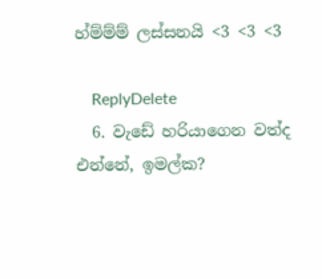හ්ම්ම්ම් ලස්සනයි <3 <3 <3

    ReplyDelete
  6. වැඩේ හරියාගෙන වත්ද එන්නේ, ඉමල්ක?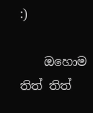:)

    ඔහොම තිත් තිත්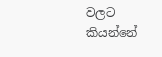වලට කියන්නේ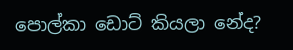පොල්කා ඩොට් කියලා නේද?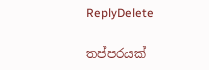ReplyDelete

තප්පරයක්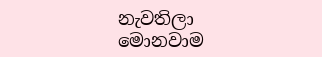නැවතිලා මොනවාම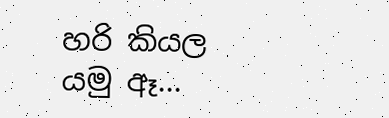හරි කියල යමු ඈ...